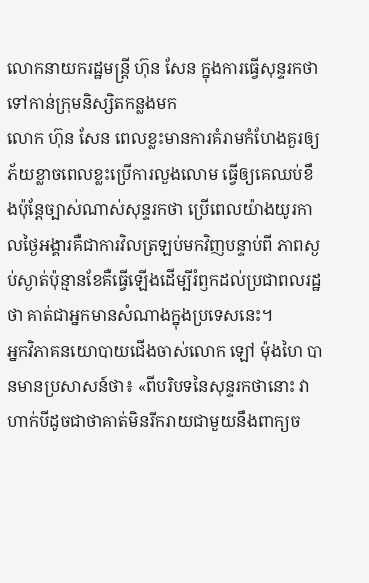លោកនាយករដ្ឋមន្ត្រី ហ៊ុន សែន ក្នុងការធ្វើសុន្ទរកថាទៅកាន់ក្រុមនិស្សិតកន្លងមក
លោក ហ៊ុន សែន ពេលខ្លះមានការគំរាមកំហែងគួរឲ្យភ័យខ្លាចពេលខ្លះប្រើការលួងលោម ធ្វើឲ្យគេឈប់ខឹងប៉ុន្តែច្បាស់ណាស់សុន្ទរកថា ប្រើពេលយ៉ាងយូរកាលថ្ងៃអង្គារគឺជាការវិលត្រឡប់មកវិញបន្ទាប់ពី ភាពស្ងប់ស្ងាត់ប៉ុន្មានខែគឺធ្វើឡើងដើម្បីរំឭកដល់ប្រជាពលរដ្ឋថា គាត់ជាអ្នកមានសំណាងក្នុងប្រទេសនេះ។
អ្នកវិភាគនយោបាយជើងចាស់លោក ឡៅ ម៉ុងហៃ បានមានប្រសាសន៍ថា៖ «ពីបរិបទនៃសុន្ទរកថានោះ វាហាក់បីដូចជាថាគាត់មិនរីករាយជាមួយនឹងពាក្យច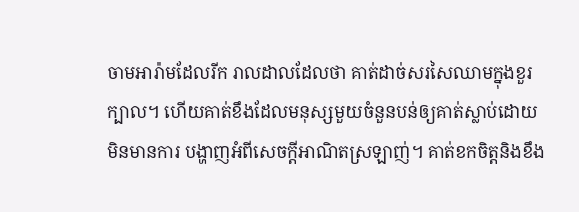ចាមអារ៉ាមដែលរីក រាលដាលដែលថា គាត់ដាច់សរសៃឈាមក្នុងខួរក្បាល។ ហើយគាត់ខឹងដែលមនុស្សមួយចំនួនបន់ឲ្យគាត់ស្លាប់ដោយមិនមានការ បង្ហាញអំពីសេចក្តីអាណិតស្រឡាញ់។ គាត់ខកចិត្តនិងខឹង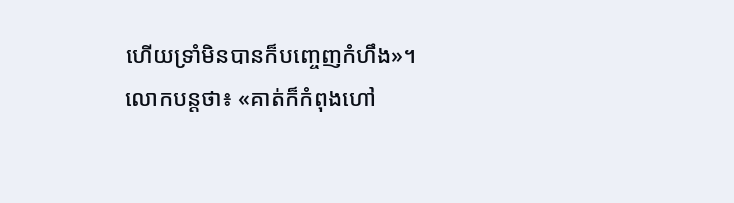ហើយទ្រាំមិនបានក៏បញ្ចេញកំហឹង»។
លោកបន្តថា៖ «គាត់ក៏កំពុងហៅ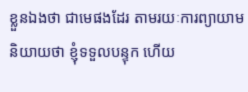ខ្លួនឯងថា ជាមេផងដែរ តាមរយៈការព្យាយាមនិយាយថា ខ្ញុំទទួលបន្ទុក ហើយ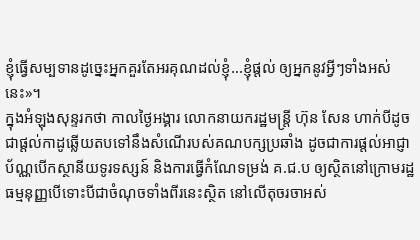ខ្ញុំធ្វើសម្បទានដូច្នេះអ្នកគួរតែអរគុណដល់ខ្ញុំ...ខ្ញុំផ្តល់ ឲ្យអ្នកនូវអ្វីៗទាំងអស់នេះ»។
ក្នុងអំឡុងសុន្ទរកថា កាលថ្ងៃអង្គារ លោកនាយករដ្ឋមន្រ្តី ហ៊ុន សែន ហាក់បីដូចជាផ្តល់កាដូឆ្លើយតបទៅនឹងសំណើរបស់គណបក្សប្រឆាំង ដូចជាការផ្តល់អាជ្ញាប័ណ្ណបើកស្ថានីយទូរទស្សន៍ និងការធ្វើកំណែទម្រង់ គ.ជ.ប ឲ្យស្ថិតនៅក្រោមរដ្ឋធម្មនុញ្ញបើទោះបីជាចំណុចទាំងពីរនេះស្ថិត នៅលើតុចរចាអស់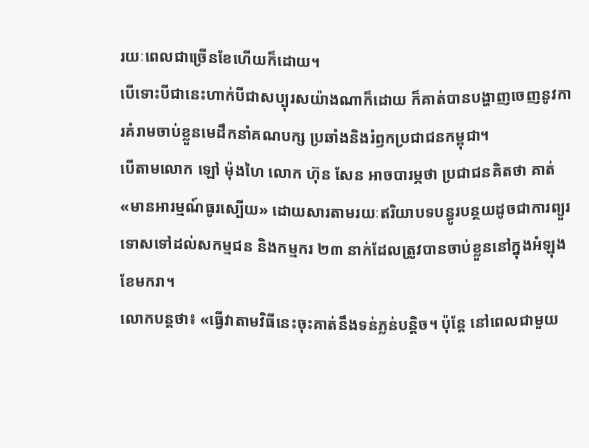រយៈពេលជាច្រើនខែហើយក៏ដោយ។
បើទោះបីជានេះហាក់បីជាសប្បុរសយ៉ាងណាក៏ដោយ ក៏គាត់បានបង្ហាញចេញនូវការគំរាមចាប់ខ្លួនមេដឹកនាំគណបក្ស ប្រឆាំងនិងរំឭកប្រជាជនកម្ពុជា។
បើតាមលោក ឡៅ ម៉ុងហៃ លោក ហ៊ុន សែន អាចបារម្ភថា ប្រជាជនគិតថា គាត់ «មានអារម្មណ៍ធូរស្បើយ» ដោយសារតាមរយៈឥរិយាបទបន្ធូរបន្ថយដូចជាការព្យួរទោសទៅដល់សកម្មជន និងកម្មករ ២៣ នាក់ដែលត្រូវបានចាប់ខ្លួននៅក្នុងអំឡុង ខែមករា។
លោកបន្តថា៖ «ធ្វើវាតាមវិធីនេះចុះគាត់នឹងទន់ភ្លន់បន្តិច។ ប៉ុន្តែ នៅពេលជាមួយ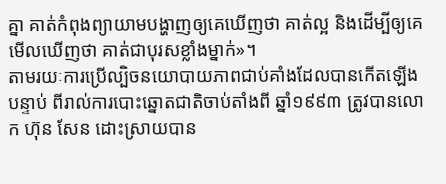គ្នា គាត់កំពុងព្យាយាមបង្ហាញឲ្យគេឃើញថា គាត់ល្អ និងដើម្បីឲ្យគេមើលឃើញថា គាត់ជាបុរសខ្លាំងម្នាក់»។
តាមរយៈការប្រើល្បិចនយោបាយភាពជាប់គាំងដែលបានកើតឡើងបន្ទាប់ ពីរាល់ការបោះឆ្នោតជាតិចាប់តាំងពី ឆ្នាំ១៩៩៣ ត្រូវបានលោក ហ៊ុន សែន ដោះស្រាយបាន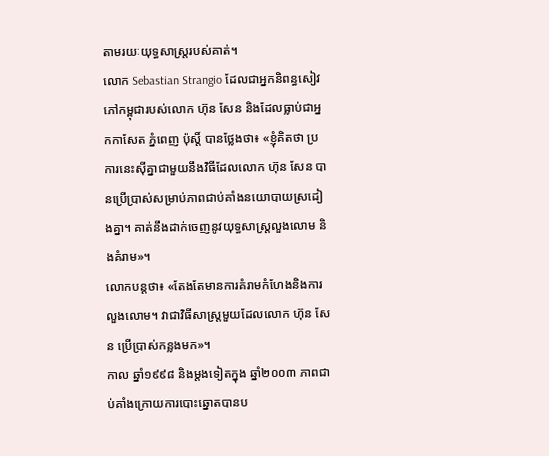តាមរយៈយុទ្ធសាស្រ្តរបស់គាត់។
លោក Sebastian Strangio ដែលជាអ្នកនិពន្ធសៀវភៅកម្ពុជារបស់លោក ហ៊ុន សែន និងដែលធ្លាប់ជាអ្នកកាសែត ភ្នំពេញ ប៉ុស្តិ៍ បានថ្លែងថា៖ «ខ្ញុំគិតថា ប្រការនេះស៊ីគ្នាជាមួយនឹងវិធីដែលលោក ហ៊ុន សែន បានប្រើប្រាស់សម្រាប់ភាពជាប់គាំងនយោបាយស្រដៀងគ្នា។ គាត់នឹងដាក់ចេញនូវយុទ្ធសាស្រ្តលួងលោម និងគំរាម»។
លោកបន្តថា៖ «តែងតែមានការគំរាមកំហែងនិងការលួងលោម។ វាជាវិធីសាស្រ្តមួយដែលលោក ហ៊ុន សែន ប្រើប្រាស់កន្លងមក»។
កាល ឆ្នាំ១៩៩៨ និងម្តងទៀតក្នុង ឆ្នាំ២០០៣ ភាពជាប់គាំងក្រោយការបោះឆ្នោតបានប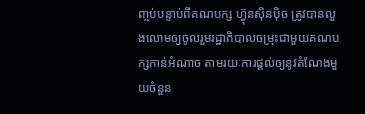ញ្ចប់បន្ទាប់ពីគណបក្ស ហ៊្វុនស៊ិនប៉ិច ត្រូវបានលួងលោមឲ្យចូលរួមរដ្ឋាភិបាលចម្រុះជាមួយគណបក្សកាន់អំណាច តាមរយៈការផ្តល់ឲ្យនូវតំណែងមួយចំនួន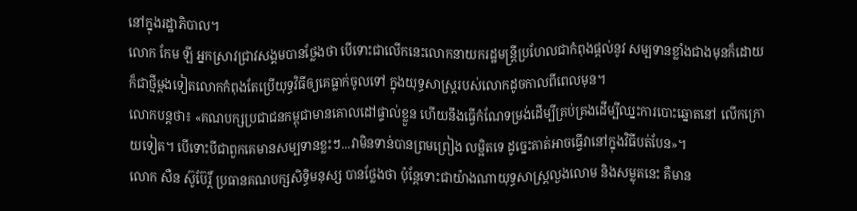នៅក្នុងរដ្ឋាភិបាល។
លោក កែម ឡី អ្នកស្រាវជ្រាវសង្គមបានថ្លែងថា បើទោះជាលើកនេះលោកនាយករដ្ឋមន្រ្តីប្រហែលជាកំពុងផ្តល់នូវ សម្បទានខ្លាំងជាងមុនក៏ដោយ ក៏ជាថ្មីម្តងទៀតលោកកំពុងតែប្រើយុទ្ធវិធីឲ្យគេធ្លាក់ចូលទៅ ក្នុងយុទ្ធសាស្រ្តរបស់លោកដូចកាលពីពេលមុន។
លោកបន្តថា៖ «គណបក្សប្រជាជនកម្ពុជាមានគោលដៅផ្ទាល់ខ្លួន ហើយនឹងធ្វើកំណែទម្រង់ដើម្បីគ្រប់គ្រងដើម្បីឈ្នះការបោះឆ្នោតនៅ លើកក្រោយទៀត។ បើទោះបីជាពួកគេមានសម្បទានខ្លះៗ...វាមិនទាន់បានព្រមព្រៀង លម្អិតទេ ដូច្នេះគាត់អាចធ្វើវានៅក្នុងវិធីបត់បែន»។
លោក សឺន ស៊ូប៊ែរិ៍្ត ប្រធានគណបក្សសិទ្ធិមនុស្ស បានថ្លែងថា ប៉ុន្តែទោះជាយ៉ាងណាយុទ្ធសាស្រ្តលួងលោម និងសម្លុតនេះ គឺមាន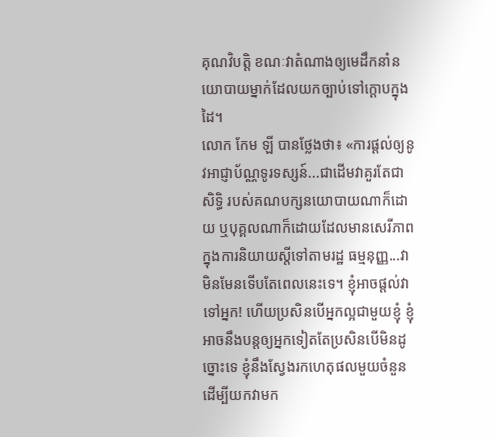គុណវិបត្តិ ខណៈវាតំណាងឲ្យមេដឹកនាំនយោបាយម្នាក់ដែលយកច្បាប់ទៅក្តោបក្នុង ដៃ។
លោក កែម ឡី បានថ្លែងថា៖ «ការផ្តល់ឲ្យនូវអាជ្ញាប័ណ្ណទូរទស្សន៍...ជាដើមវាគួរតែជាសិទ្ធិ របស់គណបក្សនយោបាយណាក៏ដោយ ឬបុគ្គលណាក៏ដោយដែលមានសេរីភាពក្នុងការនិយាយស្តីទៅតាមរដ្ឋ ធម្មនុញ្ញ...វាមិនមែនទើបតែពេលនេះទេ។ ខ្ញុំអាចផ្តល់វាទៅអ្នក! ហើយប្រសិនបើអ្នកល្អជាមួយខ្ញុំ ខ្ញុំអាចនឹងបន្តឲ្យអ្នកទៀតតែប្រសិនបើមិនដូច្នោះទេ ខ្ញុំនឹងស្វែងរកហេតុផលមួយចំនួនដើម្បីយកវាមក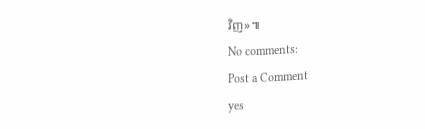វិញ»៕
No comments:
Post a Comment
yes